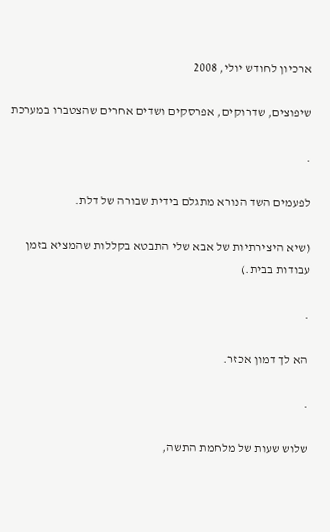ארכיון לחודש יולי, 2008

שיפוצים, שדרוקים, אפרסקים ושדים אחרים שהצטברו במערכת

.

לפעמים השד הנורא מתגלם בידית שבורה של דלת.

(שיא היצירתיות של אבא שלי התבטא בקללות שהמציא בזמן עבודות בבית.)

.

הא לך דמון אכזר.

.

שלוש שעות של מלחמת התשה,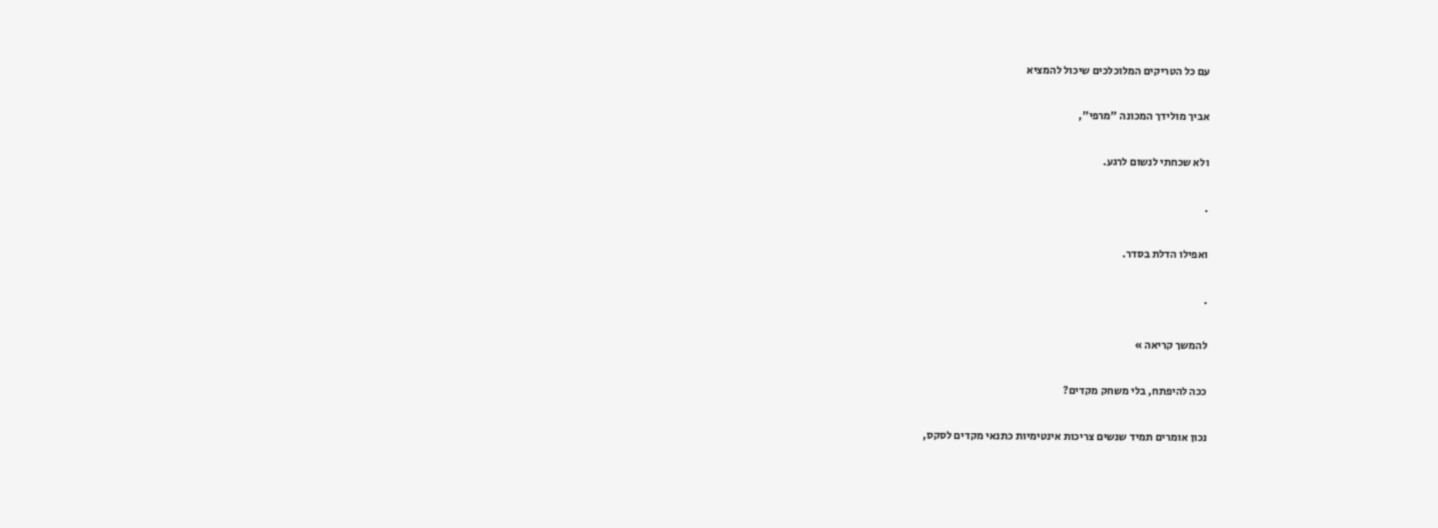עם כל הטריקים המלוכלכים שיכול להמציא

אביך מולידך המכונה "מרפי",

ולא שכחתי לנשום לרגע.

.

ואפילו הדלת בסדר.

.

להמשך קריאה »

ככה להיפתח, בלי משחק מקדים?

נכון אומרים תמיד שנשים צריכות אינטימיות כתנאי מקדים לסקס,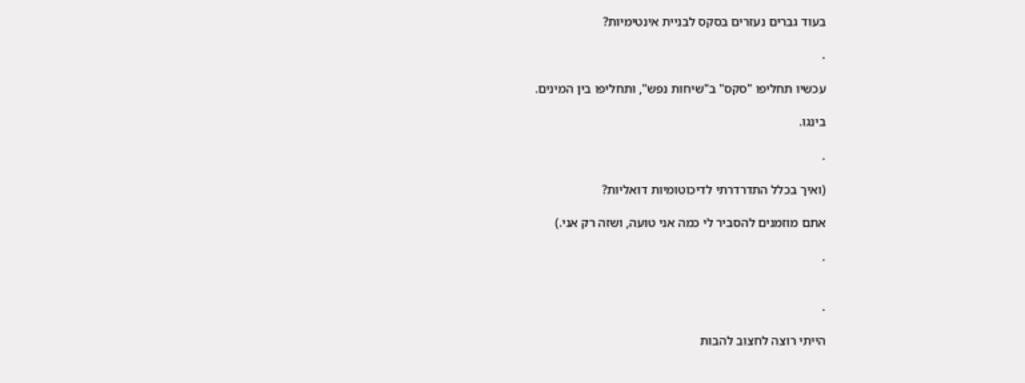בעוד גברים נעזרים בסקס לבניית אינטימיות?

.

עכשיו תחליפו "סקס" ב"שיחות נפש", ותחליפו בין המינים.

בינגו.

.

(ואיך בכלל התדרדרתי לדיכוטומיות דואליות?

אתם מוזמנים להסביר לי כמה אני טועה, ושזה רק אני.)

.


.

הייתי רוצה לחצוב להבות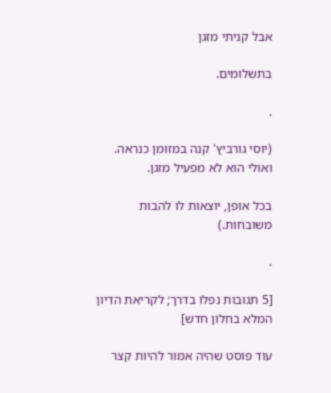אבל קניתי מזגן

בתשלומים.

.

(יוסי גורביץ' קנה במזומן כנראה. ואולי הוא לא מפעיל מזגן.

בכל אופן, יוצאות לו להבות משובחות.)

.

[5 תגובות נפלו בדרך; לקריאת הדיון המלא בחלון חדש]

עוד פוסט שהיה אמור להיות קצר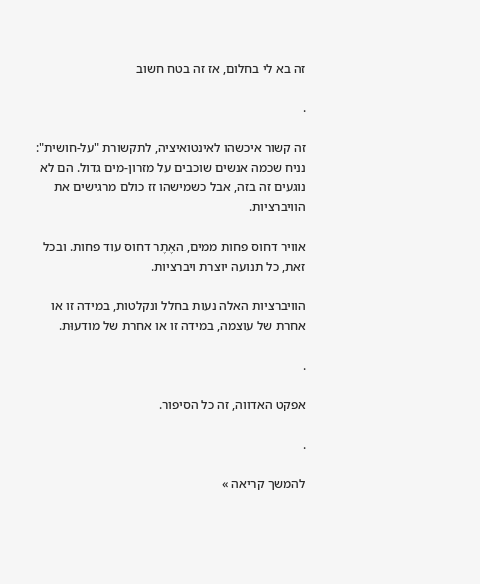זה בא לי בחלום, אז זה בטח חשוב

.

זה קשור איכשהו לאינטואיציה, לתקשורת "על-חושית": נניח שכמה אנשים שוכבים על מזרון-מים גדול. הם לא נוגעים זה בזה, אבל כשמישהו זז כולם מרגישים את הוויברציות.

אוויר דחוס פחות ממים, האֶתֶר דחוס עוד פחות. ובכל זאת, כל תנועה יוצרת ויברציות.

הוויברציות האלה נעות בחלל ונקלטות, במידה זו או אחרת של עוצמה, במידה זו או אחרת של מודעוּת.

.

אפקט האדווה, זה כל הסיפור.

.

להמשך קריאה »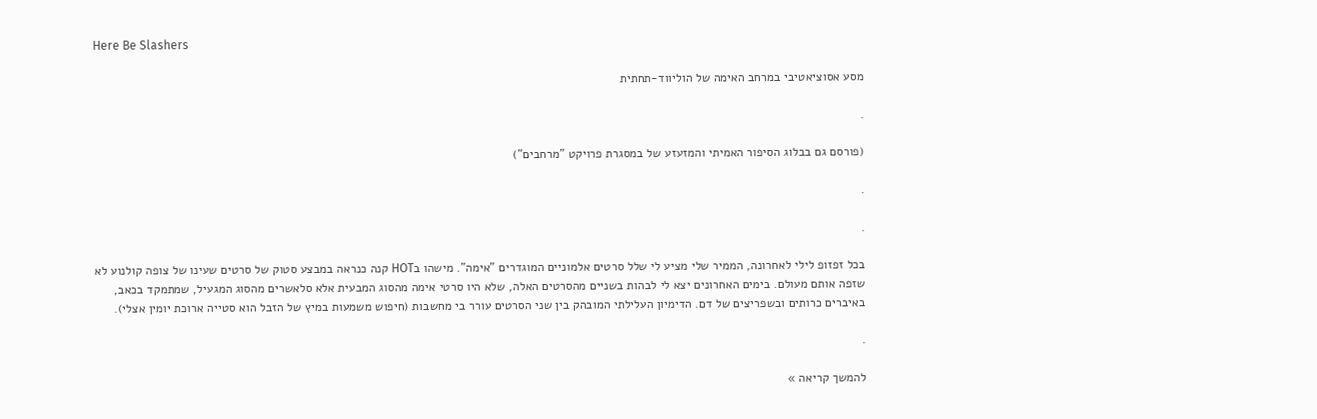Here Be Slashers

מסע אסוציאטיבי במרחב האימה של הוליווד-תחתית

.

(פורסם גם בבלוג הסיפור האמיתי והמזעזע של במסגרת פרויקט "מרחבים")

.

.

בכל זפזופ לילי לאחרונה, הממיר שלי מציע לי שלל סרטים אלמוניים המוגדרים "אימה". מישהו בHOT קנה כנראה במבצע סטוק של סרטים שעינו של צופה קולנוע לא שזפה אותם מעולם. בימים האחרונים יצא לי לבהות בשניים מהסרטים האלה, שלא היו סרטי אימה מהסוג המבעית אלא סלאשרים מהסוג המגעיל, שמתמקד בכאב, באיברים כרותים ובשפריצים של דם. הדימיון העלילתי המובהק בין שני הסרטים עורר בי מחשבות (חיפוש משמעות במיץ של הזבל הוא סטייה ארוכת יומין אצלי).

.

להמשך קריאה »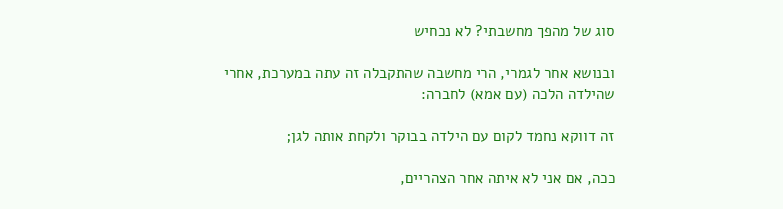סוג של מהפך מחשבתי? לא נכחיש

ובנושא אחר לגמרי, הרי מחשבה שהתקבלה זה עתה במערכת, אחרי שהילדה הלכה (עם אמא) לחברה:

זה דווקא נחמד לקום עם הילדה בבוקר ולקחת אותה לגן;

ככה, אם אני לא איתה אחר הצהריים,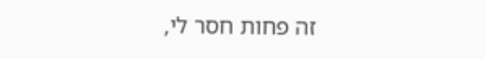זה פחות חסר לי,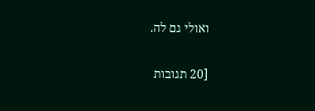ואולי גם לה.

[20 תגובות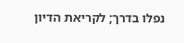נפלו בדרך; לקריאת הדיון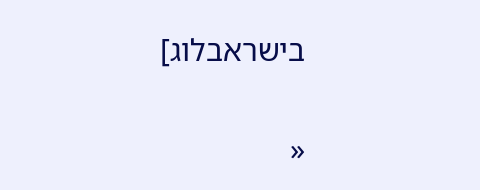בישראבלוג]


«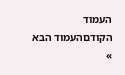העמוד הקודםהעמוד הבא »